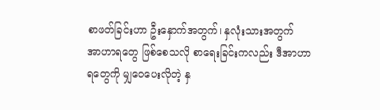စာဖတ်ခြင်းဟာ ဦးနှောက်အတွက်၊ နှလုံးသားအတွက် အာဟာရတွေ ဖြစ်စေသလို စာရေးခြင်းကလည်း ဒီအာဟာရတွေကို မျှဝေပေးလိုတဲ့ နှ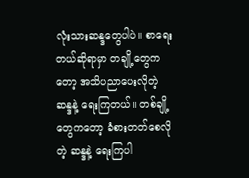လုံးသားဆန္ဒတွေပါပဲ။ စာရေးတယ်ဆိုရာမှာ တချို့တွေကတော့ အသိပညာပေးလိုတဲ့ ဆန္ဒနဲ့ ရေးကြတယ်။ တစ်ချို့တွေကတော့ ခံစားတတ်စေလိုတဲ့ ဆန္ဒနဲ့ ရေးကြပါ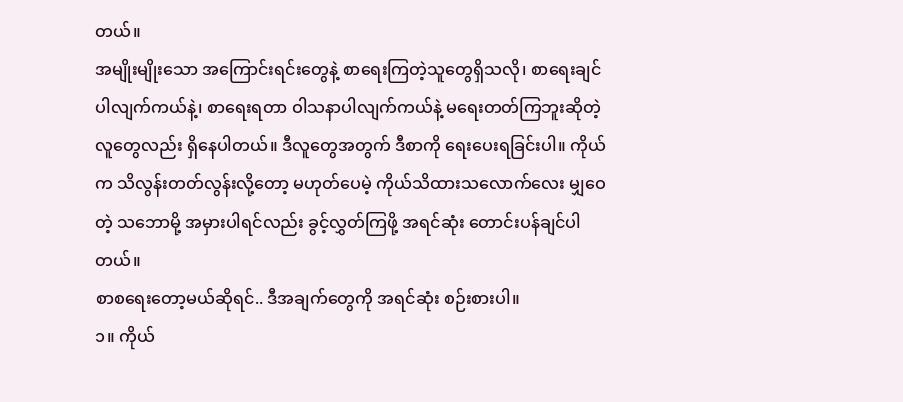တယ်။
အမျိုးမျိုးသော အကြောင်းရင်းတွေနဲ့ စာရေးကြတဲ့သူတွေရှိသလို၊ စာရေးချင်ပါလျက်ကယ်နဲ့၊ စာရေးရတာ ဝါသနာပါလျက်ကယ်နဲ့ မရေးတတ်ကြဘူးဆိုတဲ့ လူတွေလည်း ရှိနေပါတယ်။ ဒီလူတွေအတွက် ဒီစာကို ရေးပေးရခြင်းပါ။ ကိုယ်က သိလွန်းတတ်လွန်းလို့တော့ မဟုတ်ပေမဲ့ ကိုယ်သိထားသလောက်လေး မျှဝေတဲ့ သဘောမို့ အမှားပါရင်လည်း ခွင့်လွှတ်ကြဖို့ အရင်ဆုံး တောင်းပန်ချင်ပါတယ်။
စာစရေးတော့မယ်ဆိုရင်.. ဒီအချက်တွေကို အရင်ဆုံး စဉ်းစားပါ။
၁။ ကိုယ်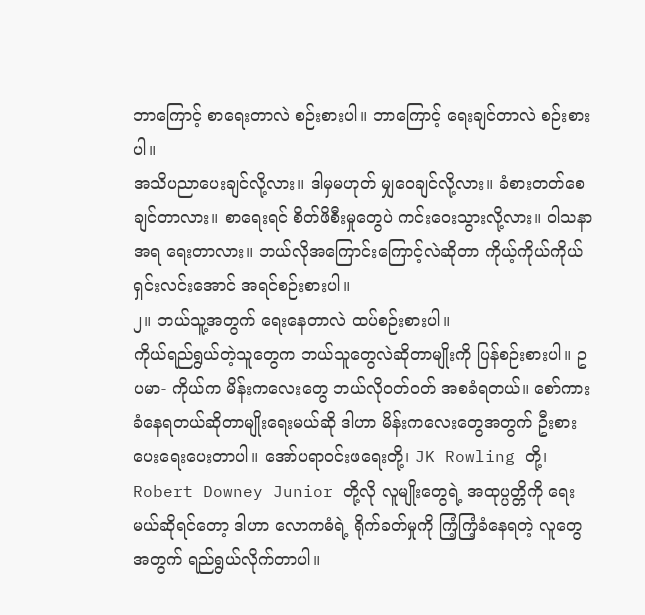ဘာကြောင့် စာရေးတာလဲ စဉ်းစားပါ။ ဘာကြောင့် ရေးချင်တာလဲ စဉ်းစားပါ။
အသိပညာပေးချင်လို့လား။ ဒါမှမဟုတ် မျှဝေချင်လို့လား။ ခံစားတတ်စေချင်တာလား။ စာရေးရင် စိတ်ဖိစီးမှုတွေပဲ ကင်းဝေးသွားလို့လား။ ဝါသနာအရ ရေးတာလား။ ဘယ်လိုအကြောင်းကြောင့်လဲဆိုတာ ကိုယ့်ကိုယ်ကိုယ် ရှင်းလင်းအောင် အရင်စဉ်းစားပါ။
၂။ ဘယ်သူ့အတွက် ရေးနေတာလဲ ထပ်စဉ်းစားပါ။
ကိုယ်ရည်ရွယ်တဲ့သူတွေက ဘယ်သူတွေလဲဆိုတာမျိုးကို ပြန်စဉ်းစားပါ။ ဥပမာ- ကိုယ်က မိန်းကလေးတွေ ဘယ်လိုဝတ်ဝတ် အစခံရတယ်။ စော်ကားခံနေရတယ်ဆိုတာမျိုးရေးမယ်ဆို ဒါဟာ မိန်းကလေးတွေအတွက် ဦးစားပေးရေးပေးတာပါ။ အော်ပရာဝင်းဖရေးတို့၊ JK Rowling တို့၊ Robert Downey Junior တို့လို လူမျိုးတွေရဲ့ အထုပ္ပတ္တိကို ရေးမယ်ဆိုရင်တော့ ဒါဟာ လောကဓံရဲ့ ရိုက်ခတ်မှုကို ကြံ့ကြံ့ခံနေရတဲ့ လူတွေအတွက် ရည်ရွယ်လိုက်တာပါ။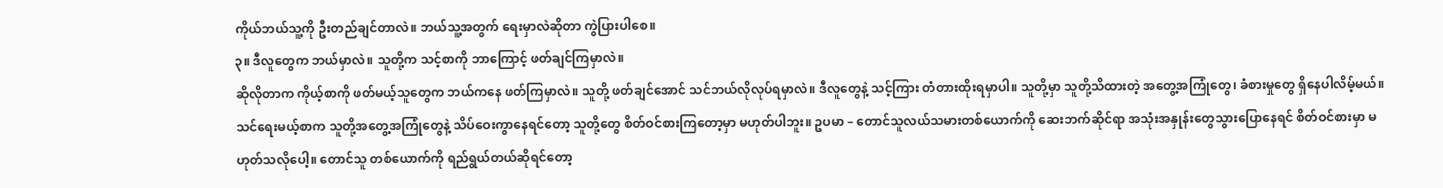ကိုယ်ဘယ်သူ့ကို ဦးတည်ချင်တာလဲ။ ဘယ်သူ့အတွက် ရေးမှာလဲဆိုတာ ကွဲပြားပါစေ။
၃။ ဒီလူတွေက ဘယ်မှာလဲ။ သူတို့က သင့်စာကို ဘာကြောင့် ဖတ်ချင်ကြမှာလဲ။
ဆိုလိုတာက ကိုယ့်စာကို ဖတ်မယ့်သူတွေက ဘယ်ကနေ ဖတ်ကြမှာလဲ။ သူတို့ ဖတ်ချင်အောင် သင်ဘယ်လိုလုပ်ရမှာလဲ။ ဒီလူတွေနဲ့ သင့်ကြား တံတားထိုးရမှာပါ။ သူတို့မှာ သူတို့သိထားတဲ့ အတွေ့အကြုံတွေ၊ ခံစားမှုတွေ ရှိနေပါလိမ့်မယ်။ သင်ရေးမယ့်စာက သူတို့အတွေ့အကြုံတွေနဲ့ သိပ်ဝေးကွာနေရင်တော့ သူတို့တွေ စိတ်ဝင်စားကြတော့မှာ မဟုတ်ပါဘူး။ ဥပမာ – တောင်သူလယ်သမားတစ်ယောက်ကို ဆေးဘက်ဆိုင်ရာ အသုံးအနှုန်းတွေသွားပြောနေရင် စိတ်ဝင်စားမှာ မဟုတ်သလိုပေါ့။ တောင်သူ တစ်ယောက်ကို ရည်ရွယ်တယ်ဆိုရင်တော့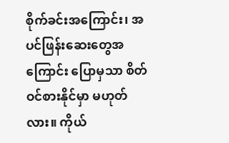စိုက်ခင်းအကြောင်း၊ အပင်ဖြန်းဆေးတွေအကြောင်း ပြောမှသာ စိတ်ဝင်စားနိုင်မှာ မဟုတ်လား။ ကိုယ်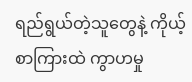ရည်ရွယ်တဲ့သူတွေနဲ့ ကိုယ့်စာကြားထဲ ကွာဟမှု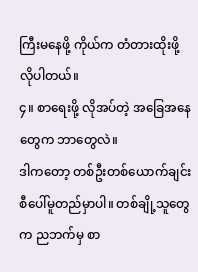ကြီးမနေဖို့ ကိုယ်က တံတားထိုးဖို့ လိုပါတယ်။
၄။ စာရေးဖို့ လိုအပ်တဲ့ အခြေအနေတွေက ဘာတွေလဲ။
ဒါကတော့ တစ်ဦးတစ်ယောက်ချင်းစီပေါ်မူတည်မှာပါ။ တစ်ချို့သူတွေက ညဘက်မှ စာ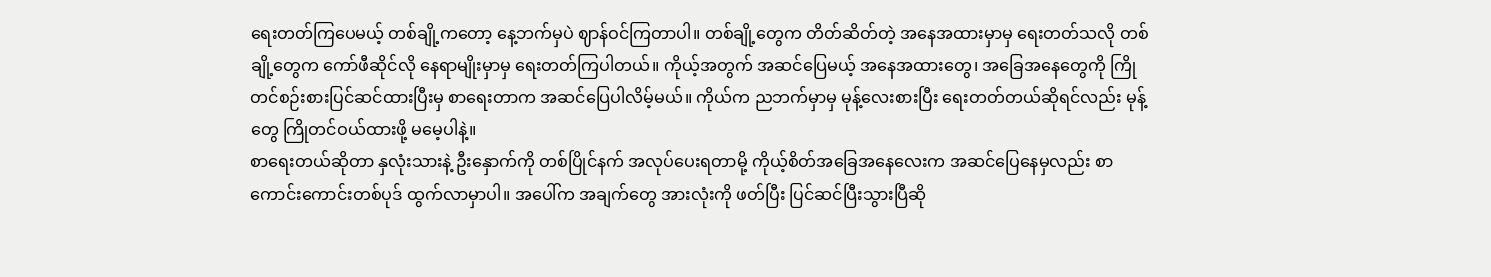ရေးတတ်ကြပေမယ့် တစ်ချို့ကတော့ နေ့ဘက်မှပဲ ဈာန်ဝင်ကြတာပါ။ တစ်ချို့တွေက တိတ်ဆိတ်တဲ့ အနေအထားမှာမှ ရေးတတ်သလို တစ်ချို့တွေက ကော်ဖီဆိုင်လို နေရာမျိုးမှာမှ ရေးတတ်ကြပါတယ်။ ကိုယ့်အတွက် အဆင်ပြေမယ့် အနေအထားတွေ၊ အခြေအနေတွေကို ကြိုတင်စဉ်းစားပြင်ဆင်ထားပြီးမှ စာရေးတာက အဆင်ပြေပါလိမ့်မယ်။ ကိုယ်က ညဘက်မှာမှ မုန့်လေးစားပြီး ရေးတတ်တယ်ဆိုရင်လည်း မုန့်တွေ ကြိုတင်ဝယ်ထားဖို့ မမေ့ပါနဲ့။
စာရေးတယ်ဆိုတာ နှလုံးသားနဲ့ ဦးနှောက်ကို တစ်ပြိုင်နက် အလုပ်ပေးရတာမို့ ကိုယ့်စိတ်အခြေအနေလေးက အဆင်ပြေနေမှလည်း စာကောင်းကောင်းတစ်ပုဒ် ထွက်လာမှာပါ။ အပေါ်က အချက်တွေ အားလုံးကို ဖတ်ပြီး ပြင်ဆင်ပြီးသွားပြီဆို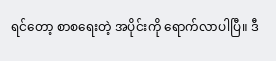ရင်တော့ စာစရေးတဲ့ အပိုင်းကို ရောက်လာပါပြီ။ ဒီ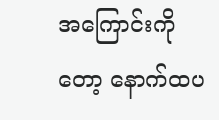အကြောင်းကိုတော့ နောက်ထပ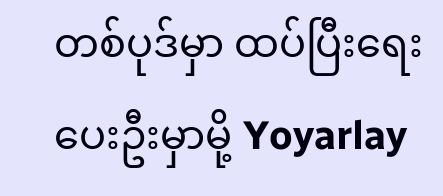တစ်ပုဒ်မှာ ထပ်ပြီးရေးပေးဦးမှာမို့ Yoyarlay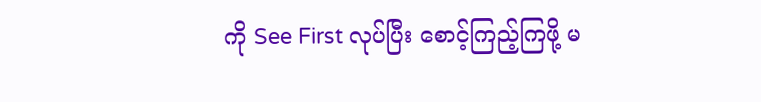ကို See First လုပ်ပြီး စောင့်ကြည့်ကြဖို့ မ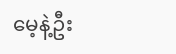မေ့နဲ့ဦး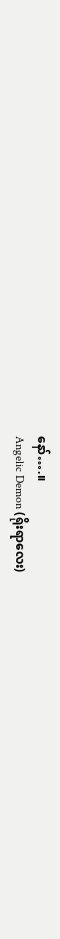နော်….။
Angelic Demon (ရိုးရာလေး)